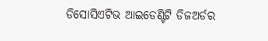ଡିସୋସିଏଟିଭ ଆଇଡେଣ୍ଟିଟି ଡିଜଅର୍ଡର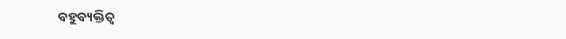ବ‌ହୁବ୍ୟକ୍ତିତ୍ୱ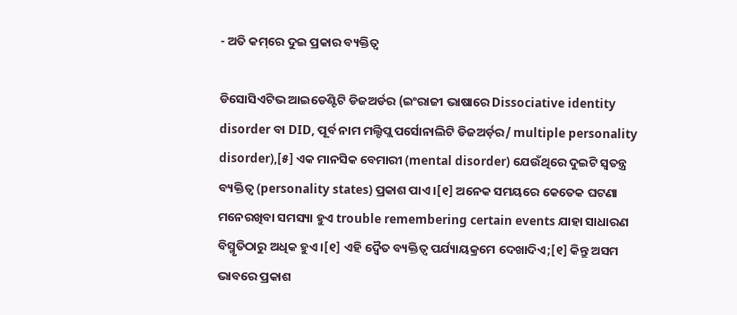- ଅତି କମ୍‌ରେ ଦୁଇ ପ୍ରକାର ବ୍ୟକ୍ତିତ୍ୱ

ଡିସୋସିଏଟିଭ ଆଇଡେଣ୍ଟିଟି ଡିଜଅର୍ଡର (ଇଂରାଜୀ ଭାଷାରେ Dissociative identity disorder ବା DID, ପୂର୍ବ ନାମ ମଲ୍ଟିପ୍ଲ ପର୍ସୋନାଲିଟି ଡିଜଅର୍ଡ଼ର/ multiple personality disorder),[୫] ଏକ ମାନସିକ ବେମାରୀ (mental disorder) ଯେଉଁଥିରେ ଦୁଇଟି ସ୍ୱତନ୍ତ୍ର ବ୍ୟକ୍ତିତ୍ୱ (personality states) ପ୍ରକାଶ ପାଏ ।[୧] ଅନେକ ସମୟରେ କେତେକ ଘଟଣା ମନେରଖିବା ସମସ୍ୟା ହୁଏ trouble remembering certain events ଯାହା ସାଧାରଣ ବିସ୍ମୃତିଠାରୁ ଅଧିକ ହୁଏ ।[୧] ଏହି ଦ୍ୱୈତ ବ୍ୟକ୍ତିତ୍ୱ ପର୍ଯ୍ୟାୟକ୍ରମେ ଦେଖାଦିଏ;[୧] କିନ୍ତୁ ଅସମ ଭାବରେ ପ୍ରକାଶ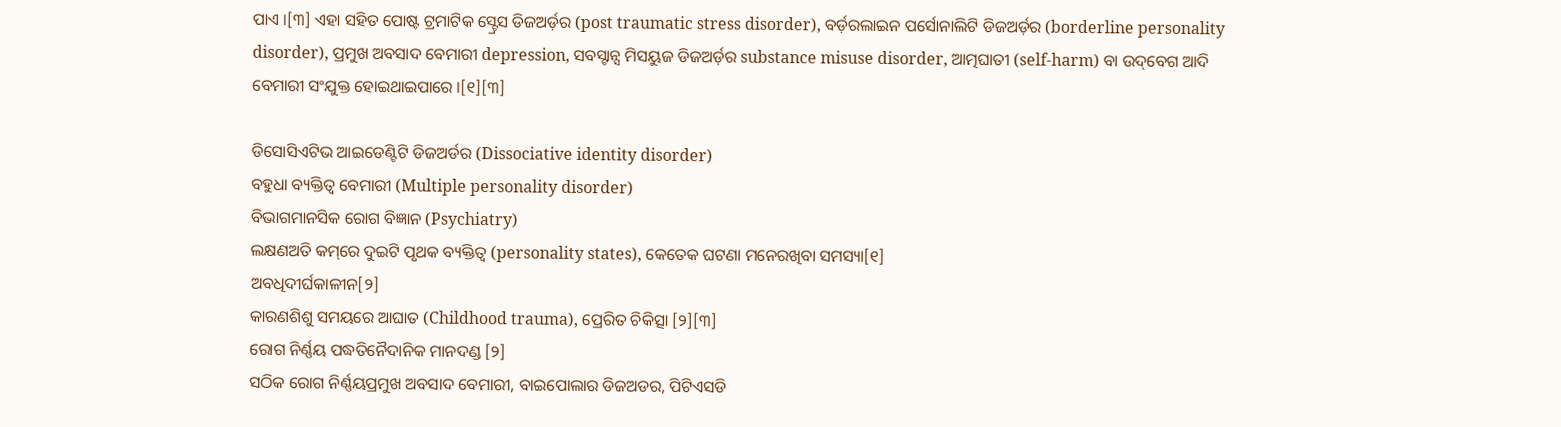ପାଏ ।[୩] ଏହା ସ‌ହିତ ପୋଷ୍ଟ ଟ୍ରମାଟିକ ସ୍ଟ୍ରେସ ଡିଜଅର୍ଡ଼ର (post traumatic stress disorder), ବର୍ଡ଼ରଲାଇନ ପର୍ସୋନାଲିଟି ଡିଜଅର୍ଡ଼ର (borderline personality disorder), ପ୍ରମୁଖ ଅବସାଦ ବେମାରୀ depression, ସବସ୍ଟାନ୍ସ ମିସୟୁଜ ଡିଜଅର୍ଡ଼ର substance misuse disorder, ଆତ୍ମଘାତୀ (self-harm) ବା ଉଦ୍‌ବେଗ ଆଦି ବେମାରୀ ସଂଯୁକ୍ତ ହୋଇଥାଇପାରେ ।[୧][୩]

ଡିସୋସିଏଟିଭ ଆଇଡେଣ୍ଟିଟି ଡିଜଅର୍ଡର (Dissociative identity disorder)
ବ‌ହୁଧା ବ୍ୟକ୍ତିତ୍ୱ ବେମାରୀ (Multiple personality disorder)
ବିଭାଗମାନସିକ ରୋଗ ବିଜ୍ଞାନ (Psychiatry)
ଲକ୍ଷଣଅତି କମ୍‌ରେ ଦୁଇଟି ପୃଥକ ବ୍ୟକ୍ତିତ୍ୱ (personality states), କେତେକ ଘଟଣା ମନେରଖିବା ସମସ୍ୟା[୧]
ଅବଧିଦୀର୍ଘକାଳୀନ[୨]
କାରଣଶିଶୁ ସମୟରେ ଆଘାତ (Childhood trauma), ପ୍ରେରିତ ଚିକିତ୍ସା [୨][୩]
ରୋଗ ନିର୍ଣ୍ଣୟ ପଦ୍ଧତିନୈଦାନିକ ମାନ‌ଦଣ୍ଡ [୨]
ସଠିକ ରୋଗ ନିର୍ଣ୍ଣୟପ୍ରମୁଖ ଅବସାଦ ବେମାରୀ, ବାଇପୋଲାର ଡିଜଅଡର, ପିଟିଏସଡି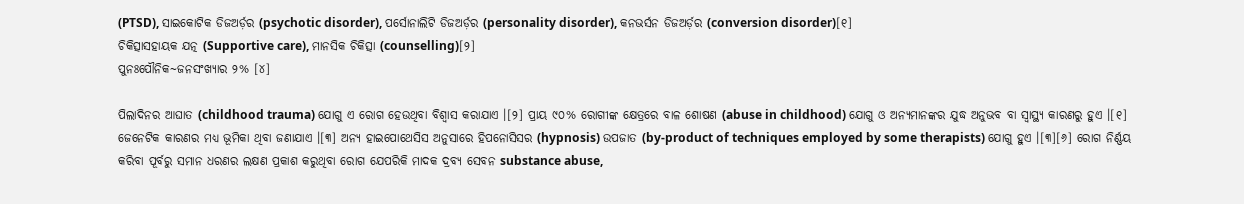(PTSD), ସାଇକୋଟିକ ଡିଜଅର୍ଡ଼ର (psychotic disorder), ପର୍ସୋନାଲିଟି ଡିଜଅର୍ଡ଼ର (personality disorder), କନଭର୍ସନ ଡିଜଅର୍ଡ଼ର (conversion disorder)[୧]
ଚିକିତ୍ସାସ‌ହାୟକ ଯତ୍ନ (Supportive care), ମାନସିକ ଚିକିତ୍ସା (counselling)[୨]
ପୁନଃପୌନିକ~ଜନସଂଖ୍ୟାର ୨% [୪]

ପିଲାଦିନର ଆଘାତ (childhood trauma) ଯୋଗୁ ଏ ରୋଗ ହେଉଥିବା ବିଶ୍ୱାସ କରାଯାଏ ।[୨] ପ୍ରାୟ ୯୦% ରୋଗୀଙ୍କ କ୍ଷେତ୍ରରେ ବାଳ ଶୋଷଣ (abuse in childhood) ଯୋଗୁ ଓ ଅନ୍ୟମାନଙ୍କର ଯୁଦ୍ଧ ଅନୁଭବ ବା ସ୍ୱାସ୍ଥ୍ୟ କାରଣରୁ ହୁଏ ।[୧] ଜେନେଟିକ କାରଣର ମଧ୍ୟ ଭୂମିକା ଥିବା ଜଣାଯାଏ ।[୩] ଅନ୍ୟ ହାଇପୋଥେସିସ ଅନୁସାରେ ହିପନୋସିସର (hypnosis) ଉପଜାତ (by-product of techniques employed by some therapists) ଯୋଗୁ ହୁଏ ।[୩][୬] ରୋଗ ନିର୍ଣ୍ଣୟ କରିବା ପୂର୍ବରୁ ସମାନ ଧରଣର ଲକ୍ଷଣ ପ୍ରକାଶ କରୁଥିବା ରୋଗ ଯେପରିକି ମାଦକ ଦ୍ରବ୍ୟ ସେବନ substance abuse,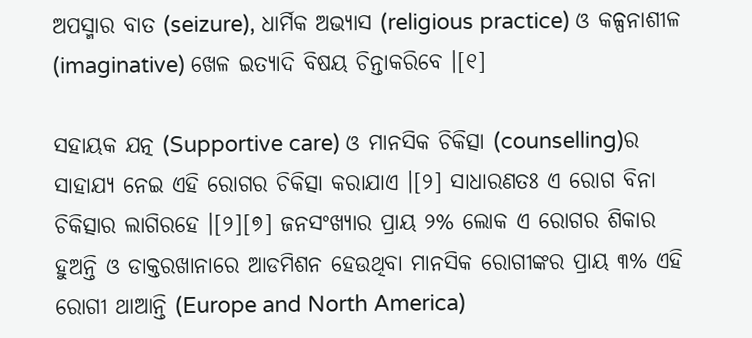ଅପସ୍ମାର ବାତ (seizure), ଧାର୍ମିକ ଅଭ୍ୟାସ (religious practice) ଓ କଳ୍ପନାଶୀଳ (imaginative) ଖେଳ ଇତ୍ୟାଦି ବିଷୟ ଚିନ୍ତାକରିବେ ।[୧]

ସ‌ହାୟକ ଯତ୍ନ (Supportive care) ଓ ମାନସିକ ଚିକିତ୍ସା (counselling)ର ସାହାଯ୍ୟ ନେଇ ଏହି ରୋଗର ଚିକିତ୍ସା କରାଯାଏ ।[୨] ସାଧାରଣତଃ ଏ ରୋଗ ବିନା ଚିକିତ୍ସାର ଲାଗିରହେ ।[୨][୭] ଜନସଂଖ୍ୟାର ପ୍ରାୟ ୨% ଲୋକ ଏ ରୋଗର ଶିକାର ହୁଅନ୍ତି ଓ ଡାକ୍ତରଖାନାରେ ଆଡମିଶନ ହେଉଥିବା ମାନସିକ ରୋଗୀଙ୍କର ପ୍ରାୟ ୩% ଏହି ରୋଗୀ ଥାଆନ୍ତି (Europe and North America)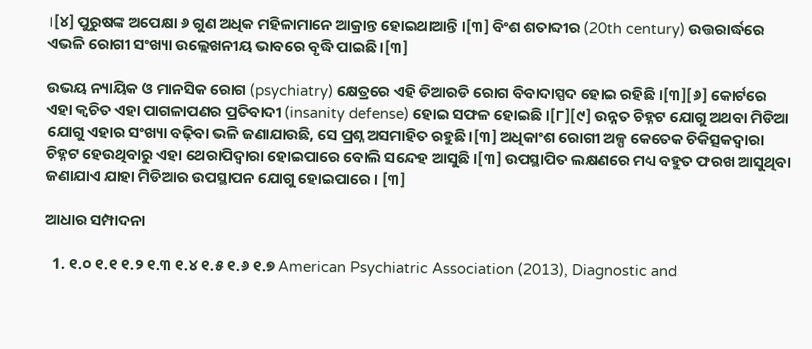।[୪] ପୁରୁଷଙ୍କ ଅପେକ୍ଷା ୬ ଗୁଣ ଅଧିକ ମହିଳାମାନେ ଆକ୍ରାନ୍ତ ହୋଇଥାଆନ୍ତି ।[୩] ବିଂଶ ଶତାବ୍ଦୀର (20th century) ଉତ୍ତରାର୍ଦ୍ଧରେ ଏଭଳି ରୋଗୀ ସଂଖ୍ୟା ଉଲ୍ଲେଖନୀୟ ଭାବରେ ବୃଦ୍ଧି ପାଇଛି ।[୩]

ଉଭୟ ନ୍ୟାୟିକ ଓ ମାନସିକ ରୋଗ (psychiatry) କ୍ଷେତ୍ରରେ ଏହି ଡିଆରଡି ରୋଗ ବିବାଦାସ୍ପଦ ହୋଇ ରହିଛି ।[୩][୬] କୋର୍ଟରେ ଏହା କ୍ୱଚିତ ଏହା ପାଗଳାପଣର ପ୍ରତିବାଦୀ (insanity defense) ହୋଇ ସଫଳ ହୋଇଛି ।[୮][୯] ଉନ୍ନତ ଚିହ୍ନଟ ଯୋଗୁ ଅଥବା ମିଡିଆ ଯୋଗୁ ଏହାର ସଂଖ୍ୟା ବଢ଼ିବା ଭଳି ଜଣାଯାଉଛି, ସେ ପ୍ରଶ୍ନ ଅସମାହିତ ରହୁଛି ।[୩] ଅଧିକାଂଶ ରୋଗୀ ଅଳ୍ପ କେତେକ ଚିକିତ୍ସକଦ୍ୱାରା ଚିହ୍ନଟ ହେଉଥିବାରୁ ଏହା ଥେରାପିଦ୍ୱାରା ହୋଇପାରେ ବୋଲି ସନ୍ଦେହ ଆସୁଛି ।[୩] ଉପସ୍ଥାପିତ ଲକ୍ଷଣରେ ମଧ୍ୟ ବ‌ହୁତ ଫରଖ ଆସୁଥିବା ଜଣାଯାଏ ଯାହା ମିଡିଆର ଉପସ୍ଥାପନ ଯୋଗୁ ହୋଇପାରେ । [୩]

ଆଧାର ସମ୍ପାଦନା

  1. ୧.୦ ୧.୧ ୧.୨ ୧.୩ ୧.୪ ୧.୫ ୧.୬ ୧.୭ American Psychiatric Association (2013), Diagnostic and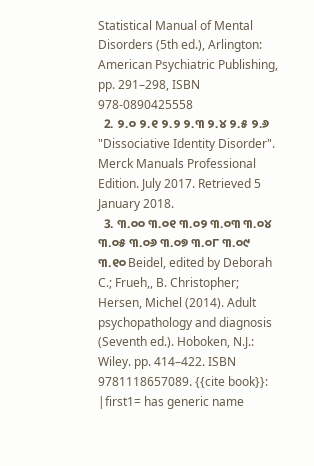Statistical Manual of Mental Disorders (5th ed.), Arlington: American Psychiatric Publishing, pp. 291–298, ISBN 978-0890425558
  2. ୨.୦ ୨.୧ ୨.୨ ୨.୩ ୨.୪ ୨.୫ ୨.୬ "Dissociative Identity Disorder". Merck Manuals Professional Edition. July 2017. Retrieved 5 January 2018.
  3. ୩.୦୦ ୩.୦୧ ୩.୦୨ ୩.୦୩ ୩.୦୪ ୩.୦୫ ୩.୦୬ ୩.୦୭ ୩.୦୮ ୩.୦୯ ୩.୧୦ Beidel, edited by Deborah C.; Frueh,, B. Christopher; Hersen, Michel (2014). Adult psychopathology and diagnosis (Seventh ed.). Hoboken, N.J.: Wiley. pp. 414–422. ISBN 9781118657089. {{cite book}}: |first1= has generic name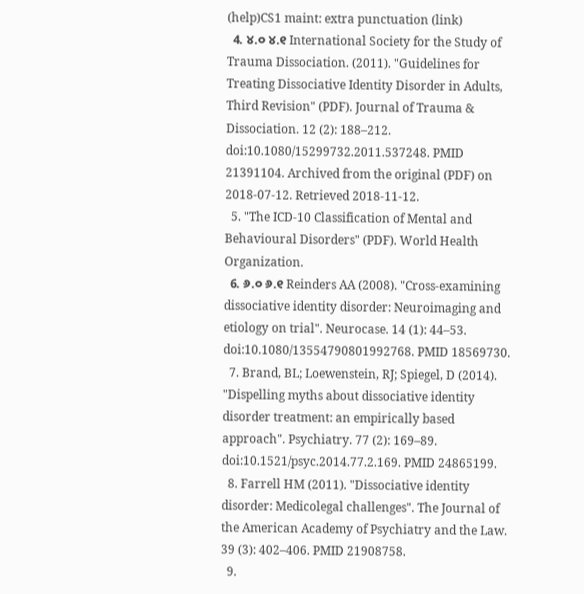(help)CS1 maint: extra punctuation (link)
  4. ୪.୦ ୪.୧ International Society for the Study of Trauma Dissociation. (2011). "Guidelines for Treating Dissociative Identity Disorder in Adults, Third Revision" (PDF). Journal of Trauma & Dissociation. 12 (2): 188–212. doi:10.1080/15299732.2011.537248. PMID 21391104. Archived from the original (PDF) on 2018-07-12. Retrieved 2018-11-12.
  5. "The ICD-10 Classification of Mental and Behavioural Disorders" (PDF). World Health Organization.
  6. ୬.୦ ୬.୧ Reinders AA (2008). "Cross-examining dissociative identity disorder: Neuroimaging and etiology on trial". Neurocase. 14 (1): 44–53. doi:10.1080/13554790801992768. PMID 18569730.
  7. Brand, BL; Loewenstein, RJ; Spiegel, D (2014). "Dispelling myths about dissociative identity disorder treatment: an empirically based approach". Psychiatry. 77 (2): 169–89. doi:10.1521/psyc.2014.77.2.169. PMID 24865199.
  8. Farrell HM (2011). "Dissociative identity disorder: Medicolegal challenges". The Journal of the American Academy of Psychiatry and the Law. 39 (3): 402–406. PMID 21908758.
  9.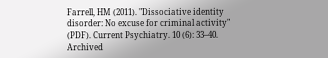Farrell, HM (2011). "Dissociative identity disorder: No excuse for criminal activity" (PDF). Current Psychiatry. 10 (6): 33–40. Archived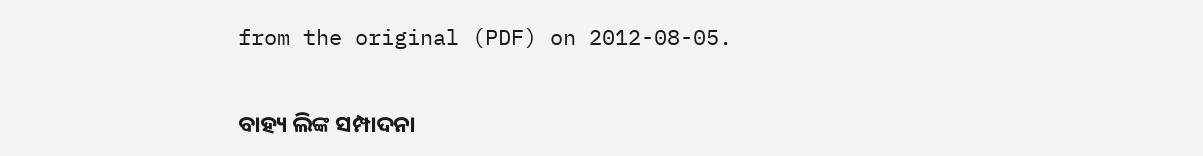from the original (PDF) on 2012-08-05.

ବାହ୍ୟ ଲିଙ୍କ ସମ୍ପାଦନା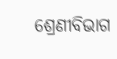ଶ୍ରେଣୀବିଭାଗ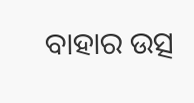ବାହାର ଉତ୍ସ